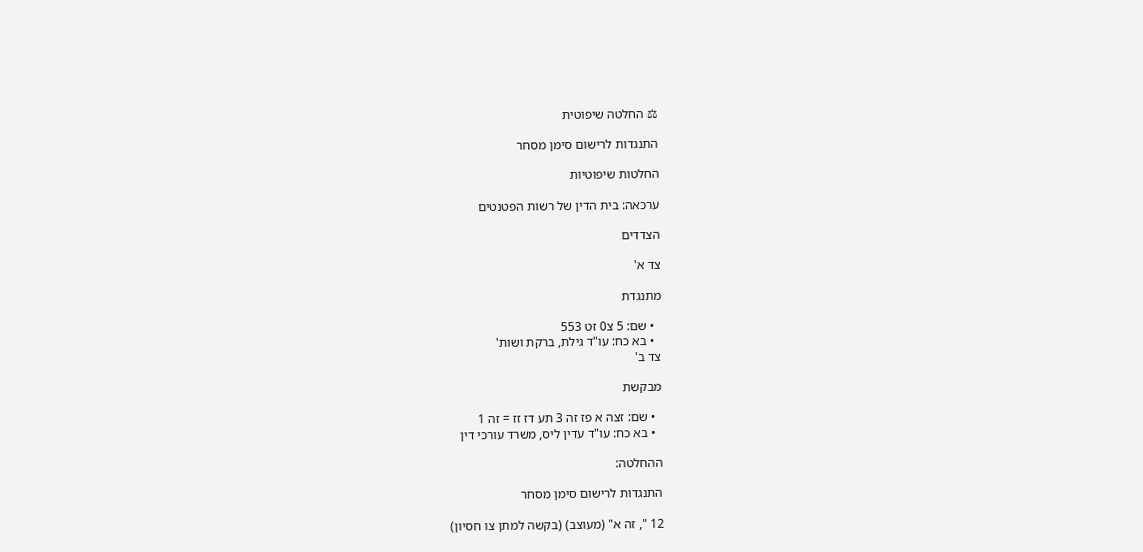⚖ החלטה שיפוטית

התנגדות לרישום סימן מסחר

החלטות שיפוטיות

ערכאה: בית הדין של רשות הפטנטים

הצדדים

צד א'

מתנגדת

  • שם: 5 צ0 זט 553
  • בא כח: עו"ד גילת, ברקת ושות'
צד ב'

מבקשת

  • שם: זצה א פז זה 3 תע דז זז = זה 1
  • בא כח: עו"ד עדין ליס, משרד עורכי דין

ההחלטה:

התנגדות לרישום סימן מסחר

12 ", זה א" (מעוצב) (בקשה למתן צו חסיון)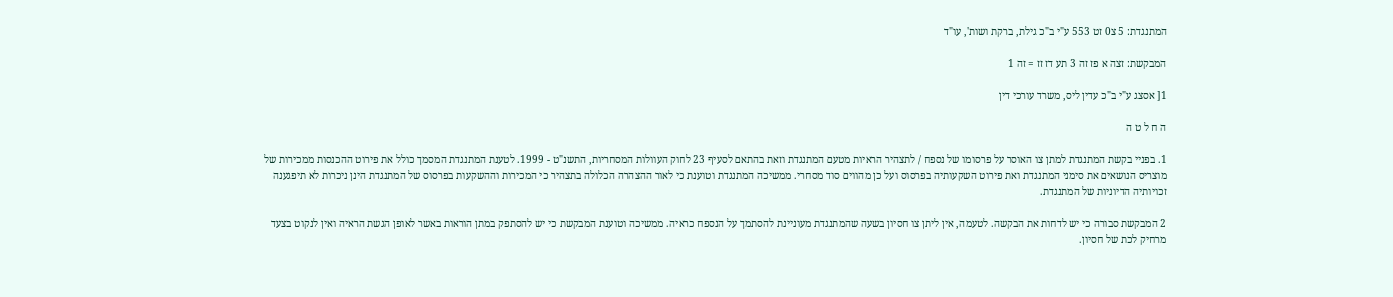המתנגדת: 5 צ0 זט 553 ע"י ב"כ גילת, ברקת ושות', עו"ד

המבקשת: זצה א פז זה 3 תע דז זז = זה 1

1[ אסצג ע"י ב"כ עדין ליס, משרד עורכי דין

ה ח ל ט ה

1. בפניי בקשת המתנגדת למתן צו האוסר על פרסומו של נספח / לתצהיר הראיות מטעם המתנגדת וזאת בהתאם לסעיף 23 לחוק העוולות המסחריות, התשנ"ט - 1999. לטענת המתנגדת המסמך כולל את פירוט ההכנסות ממכירות של מוצריס הנושאים את סימני המתנגדת ואת פירוט השקעותיה בפרסוס ועל כן מהווים סוד מסחרי. ממשיכה המתנגדת וטוענת כי לאור ההצהרה הכלולה בתצהיר כי המכירות וההשקעות בפרסוס של המתנגדת הינן ניכרות לא תיפגענה זכויותיה הדיוניות של המתנגדת.

2 המבקשת סבורה כי יש לדחות את הבקשה. לטעמה, אין ליתן צו חסיון בשעה שהמתנגדת מעוניינת להסתמך על הנספח כראיה. ממשיכה וטוענת המבקשת כי יש להסתפק במתן הוראות באשר לאופן הגשת הראיה ואין לנקוט בצעד מרחיק לכת של חסיון.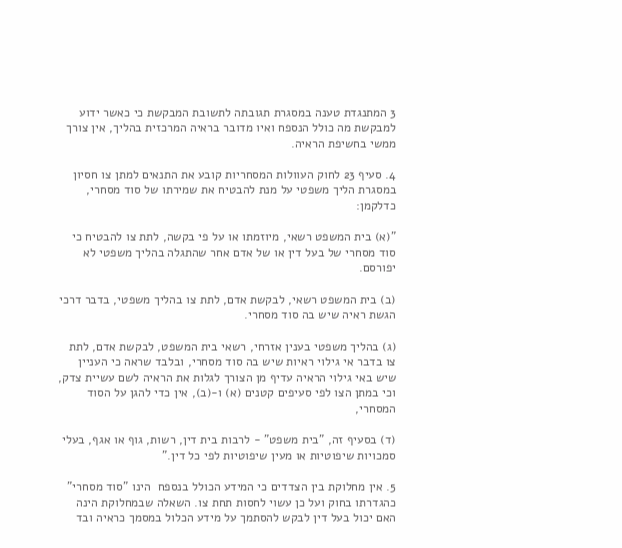3 המתנגדת טענה במסגרת תגובתה לתשובת המבקשת כי כאשר ידוע למבקשת מה כולל הנספח ואיו מדובר בראיה המרכזית בהליך, אין צורך ממשי בחשיפת הראיה.

4. סעיף 23 לחוק העוולות המסחריות קובע את התנאים למתן צו חסיון במסגרת הליך משפטי על מנת להבטיח את שמירתו של סוד מסחרי, כדלקמן:

"(א) בית המשפט רשאי, מיוזמתו או על פי בקשה, לתת צו להבטיח כי סוד מסחרי של בעל דין או של אדם אחר שהתגלה בהליך משפטי לא יפורסם.

(ב) בית המשפט רשאי, לבקשת אדם, לתת צו בהליך משפטי, בדבר דרכי הגשת ראיה שיש בה סוד מסחרי.

(ג) בהליך משפטי בענין אזרחי, רשאי בית המשפט, לבקשת אדם, לתת צו בדבר אי גילוי ראיות שיש בה סוד מסחרי, ובלבד שראה כי העניין שיש באי גילוי הראיה עדיף מן הצורך לגלות את הראיה לשם עשיית צדק, וכי במתן הצו לפי סעיפים קטנים (א) ו-(ב), אין כדי להגן על הסוד המסחרי,

(ד) בסעיף זה, "בית משפט" - לרבות בית דין, רשות, גוף או אגף, בעלי סמכויות שיפוטיות או מעין שיפוטיות לפי כל דין."

5. אין מחלוקת בין הצדדים כי המידע הכולל בנספח  הינו "סוד מסחרי" כהגדרתו בחוק ועל כן עשוי לחסות תחת צו. השאלה שבמחלוקת הינה האם יכול בעל דין לבקש להסתמך על מידע הכלול במסמך כראיה ובד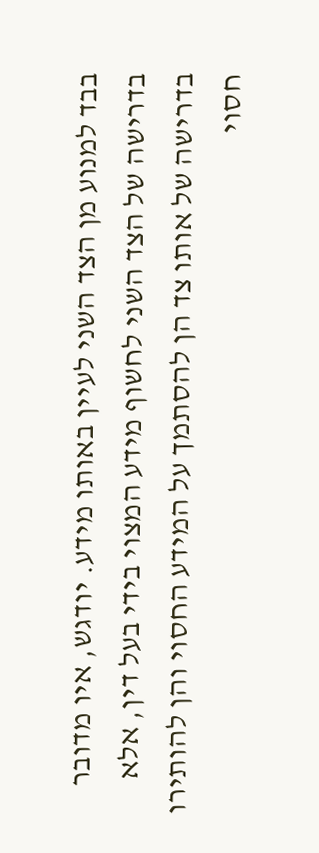בבד למנוע מן הצד השני לעיין באותו מידע. יודגש, איו מדובר בדרישה של הצד השני לחשוף מידע המצוי בידי בעל דין, אלא בדרישה של אותו צד הן להסתמך על המידע החסוי והן להותירו חסוי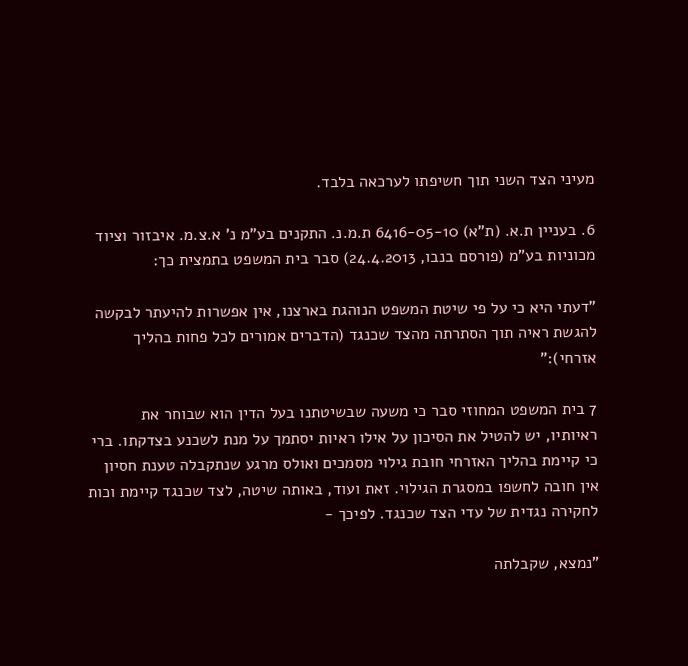מעיני הצד השני תוך חשיפתו לערכאה בלבד.

6. בעניין ת.א. (ת"א) 6416-05-10 ת.מ.נ. התקנים בע"מ נ' א.צ.מ. איבזור וציוד מכוניות בע"מ (פורסם בנבו, 24.4.2013) סבר בית המשפט בתמצית כך:

"דעתי היא כי על פי שיטת המשפט הנוהגת בארצנו, אין אפשרות להיעתר לבקשה להגשת ראיה תוך הסתרתה מהצד שכנגד (הדברים אמורים לכל פחות בהליך אזרחי):"

7 בית המשפט המחוזי סבר כי משעה שבשיטתנו בעל הדין הוא שבוחר את ראיותיו, יש להטיל את הסיכון על אילו ראיות יסתמך על מנת לשכנע בצדקתו. ברי כי קיימת בהליך האזרחי חובת גילוי מסמכים ואולס מרגע שנתקבלה טענת חסיון אין חובה לחשפו במסגרת הגילוי. זאת ועוד, באותה שיטה, לצד שכנגד קיימת וכות לחקירה נגדית של עדי הצד שכנגד. לפיכך -

"נמצא, שקבלתה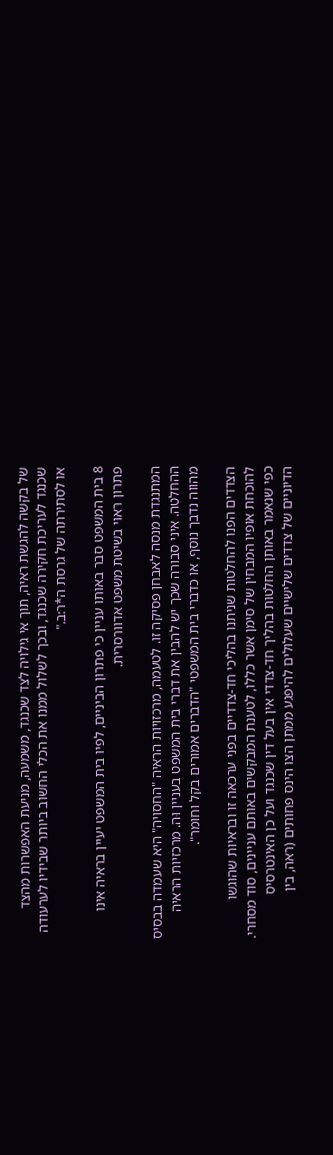של בקשה להגשת ראיה, תוך אי גילויה לצד שכנגד, משמעה, מניעת האפשרות מהצד שכנגד לעריכת חקירה שכנגד, ובכך לשלול ממנו את הכלי החשוב ביותר שבידיו לערעודה או לסתירתה של גרסת ה*ר:ב."

8 בית המשפט סבר באותו עניין כי פתרון הביניים, לפיו בית המשפט יעיין בראיה אינו פתרון ראוי בשיטת משפט אדוורסרית.

המתנגדת מנסה לאבחן פסיקה זו. לטעמה, מרכזויות הראיה "החסויה" היא שעמדה בבסיס ההחלטה. איני סבורה שכך יש להבין את דברי בית המשפט בעניין וּה. מרכזיות הראיה מהווה נדבך נוסף, או כדברי בית המשפטי "הדברים אמורים בקל וחומר".

הצדדים הפנו להחלטות שניתנו בהליכי חד-צדדיים בפני ערכאה זו ובראיות שהוגשו להוכחת אופיו המבחין של סימן אשר כללו, לטענת המבקשים באותם עניינים, סוד מסחרי. כפי שנאמר באותן החלטות בהליך חד-צדדי אין בעל דין שכנגד ועל כן האינטרסיס הדיוניים של צדדים שלישיים שעלולים להיפגע ממתן הצו הינס פחותים (ראה, בין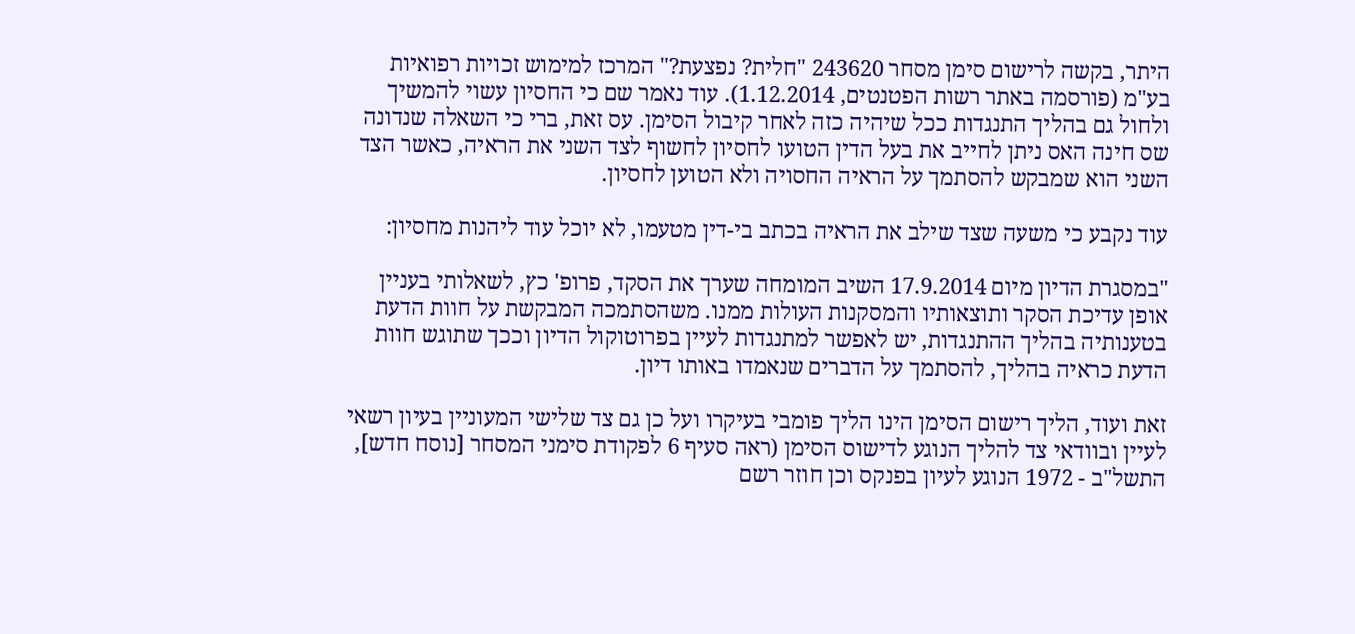היתר, בקשה לרישום סימן מסחר 243620 "חלית? נפצעת?" המרכז למימוש זכויות רפואיות בע"מ (פורסמה באתר רשות הפטנטים, 1.12.2014). עוד נאמר שם כי החסיון עשוי להמשיך ולחול גם בהליך התנגדות ככל שיהיה כזה לאחר קיבול הסימן. עס זאת, ברי כי השאלה שנדונה שס חינה האס ניתן לחייב את בעל הדין הטועו לחסיון לחשוף לצד השני את הראיה, כאשר הצד השני הוא שמבקש להסתמך על הראיה החסויה ולא הטוען לחסיון.

עוד נקבע כי משעה שצד שילב את הראיה בכתב בי-דין מטעמו, לא יוכל עוד ליהנות מחסיון:

"במסגרת הדיון מיום 17.9.2014 השיב המומחה שערך את הסקד, פרופ' כץ, לשאלותי בעניין אופן עדיכת הסקר ותוצאותיו והמסקנות העולות ממנו. משהסתמכה המבקשת על חוות הדעת בטענותיה בהליך ההתנגדות, יש לאפשר למתנגדות לעיין בפרוטוקול הדיון וככך שתוגש חוות הדעת כראיה בהליך, להסתמך על הדברים שנאמדו באותו דיון.

זאת ועוד, הליך רישום הסימן הינו הליך פומבי בעיקרו ועל כן גם צד שלישי המעוניין בעיון רשאי לעיין ובוודאי צד להליך הנוגע לדישוס הסימן (ראה סעיף 6 לפקודת סימני המסחר [נוסח חדש], התשל"ב - 1972 הנוגע לעיון בפנקס וכן חוזר רשם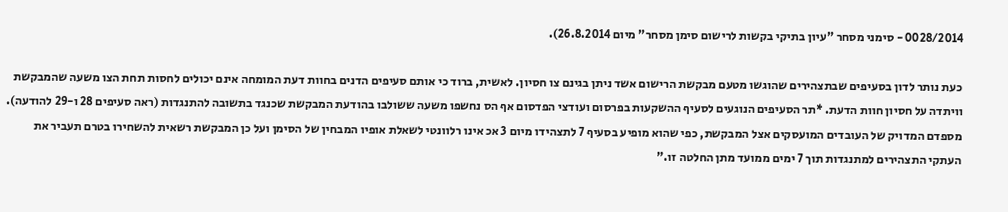0028/2014 - סימני מסחר "עיון בתיקי בקשות לרישום סימן מסחר" מיום 26.8.2014).

כעת נותר לדון בסעיפים שבתצהירים שהוגשו מטעם מבקשת הרישום אשד ניתן בגינם צו חסיון. לאשית, ברוד כי אותם סעיפים הדנים בחוות דעת המומחה אינם יכולים לחסות תחת הצו משעה שהמבקשת וויתדה על חסיון חוות הדעת. *תר הסעיפים הנוגעים לסעיף ההשקעות בפרסום ועודצי הפדסום אף הס נחשפו משעה ששולבו בהודעת המבקשת שכנגד בתשובה להתנגדות (ראה סעיפים 28 ו-29 להודעה). מספדם המדויק של העובדים המועסקים אצל המבקשת, כפי שהוא מופיע בסעיף 7 לתצהידו מיום 3 אכ אינו רלוונטי לשאלת אופיו המבחין של הסימן ועל כן המבקשת רשאית להשחירו בטרם תעביר את העתקי התצהירים למתנגדות תוך 7 ימים ממועד מתן החלטה זו."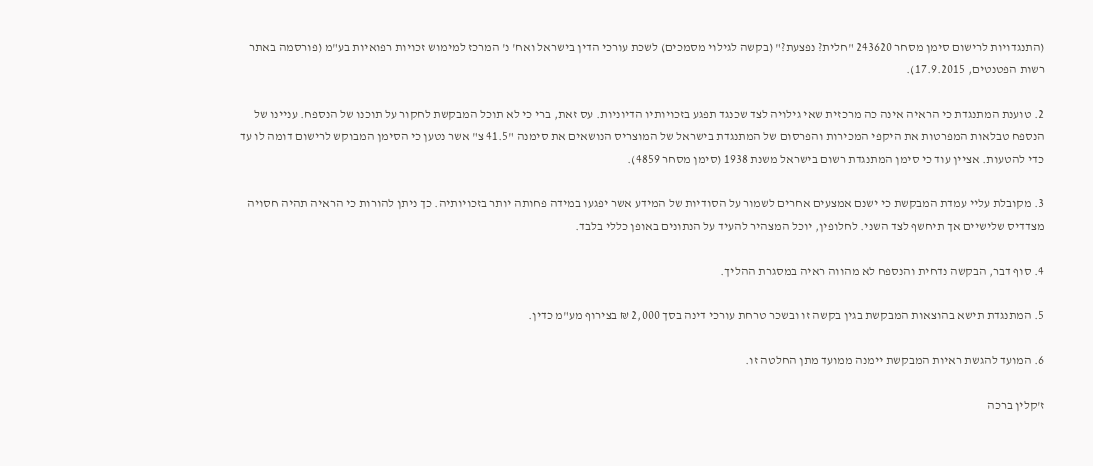(התנגדויות לרישום סימן מסחר 243620 "חלית? נפצעת?" (בקשה לגילוי מסמכים) לשכת עורכי הדין בישראל ואח' נ' המרכז למימוש זכויות רפואיות בע"מ (פורסמה באתר רשות הפטנטים, 17.9.2015).

2. טוענת המתנגדת כי הראיה אינה כה מרכזית שאי גילויה לצד שכנגד תפגע בזכויותיו הדיוניות. עס זאת, ברי כי לא תוכל המבקשת לחקור על תוכנו של הנספח. עניינו של הנספח טבלאות המפרטות את היקפי המכירות והפרסום של המתנגדת בישראל של המוצריס הנושאים את סימנה "41.5 צ" אשר נטען כי הסימן המבוקש לרישום דומה לו עד כדי להטעות. אציין עוד כי סימן המתנגדת רשום בישראל משנת 1938 (סימן מסחר 4859).

3. מקובלת עליי עמדת המבקשת כי ישנם אמצעים אחרים לשמור על הסודיות של המידע אשר יפגעו במידה פחותה יותר בזכויותיה. כך ניתן להורות כי הראיה תהיה חסויה מצדדיס שלישיים אך תיחשף לצד השני. לחלופין, יוכל המצהיר להעיד על הנתונים באופן כללי בלבד.

4. סוף דבר, הבקשה נדחית והנספח לא מהווה ראיה במסגרת ההליך.

5. המתנגדת תישא בהוצאות המבקשת בגין בקשה זו ובשכר טרחת עורכי דינה בסך 2,000 ₪ בצירוף מע"מ כדין.

6. המועד להגשת ראיות המבקשת יימנה ממועד מתן החלטה זו.

ז'קלין ברכה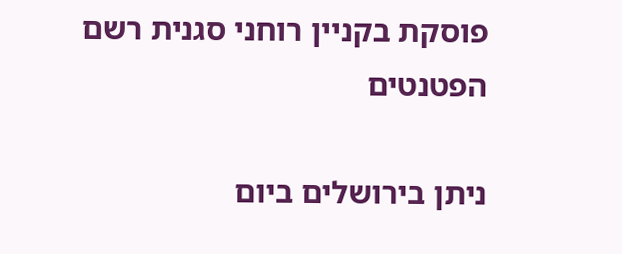פוסקת בקניין רוחני סגנית רשם הפטנטים

ניתן בירושלים ביום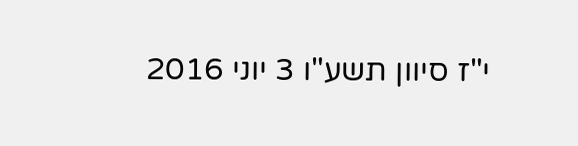י"ז סיוון תשע"ו 3 יוני 2016